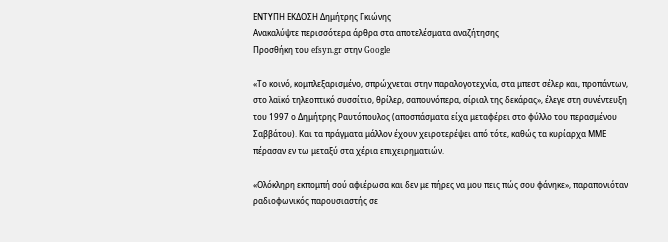ΕΝΤΥΠΗ ΕΚΔΟΣΗ Δημήτρης Γκιώνης
Ανακαλύψτε περισσότερα άρθρα στα αποτελέσματα αναζήτησης
Προσθήκη του efsyn.gr στην Google

«Το κοινό, κομπλεξαρισμένο, σπρώχνεται στην παραλογοτεχνία, στα μπεστ σέλερ και, προπάντων, στο λαϊκό τηλεοπτικό συσσίτιο, θρίλερ, σαπουνόπερα, σίριαλ της δεκάρας», έλεγε στη συνέντευξη του 1997 ο Δημήτρης Ραυτόπουλος (αποσπάσματα είχα μεταφέρει στο φύλλο του περασμένου Σαββάτου). Και τα πράγματα μάλλον έχουν χειροτερέψει από τότε, καθώς τα κυρίαρχα ΜΜΕ πέρασαν εν τω μεταξύ στα χέρια επιχειρηματιών.

«Ολόκληρη εκπομπή σού αφιέρωσα και δεν με πήρες να μου πεις πώς σου φάνηκε», παραπονιόταν ραδιοφωνικός παρουσιαστής σε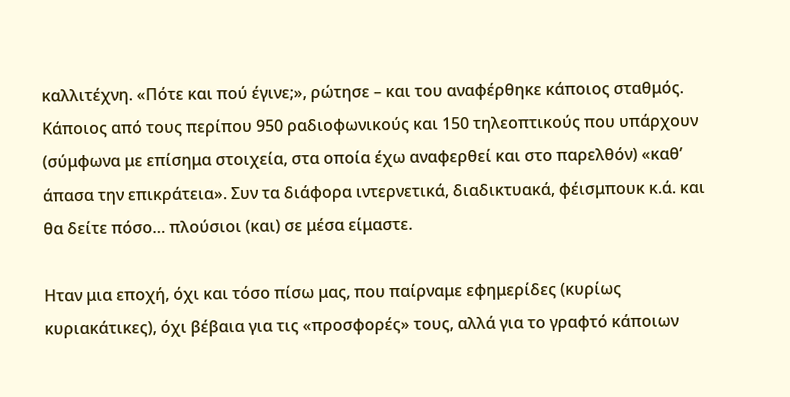καλλιτέχνη. «Πότε και πού έγινε;», ρώτησε – και του αναφέρθηκε κάποιος σταθμός. Κάποιος από τους περίπου 950 ραδιοφωνικούς και 150 τηλεοπτικούς που υπάρχουν (σύμφωνα με επίσημα στοιχεία, στα οποία έχω αναφερθεί και στο παρελθόν) «καθ’ άπασα την επικράτεια». Συν τα διάφορα ιντερνετικά, διαδικτυακά, φέισμπουκ κ.ά. και θα δείτε πόσο… πλούσιοι (και) σε μέσα είμαστε.

Ηταν μια εποχή, όχι και τόσο πίσω μας, που παίρναμε εφημερίδες (κυρίως κυριακάτικες), όχι βέβαια για τις «προσφορές» τους, αλλά για το γραφτό κάποιων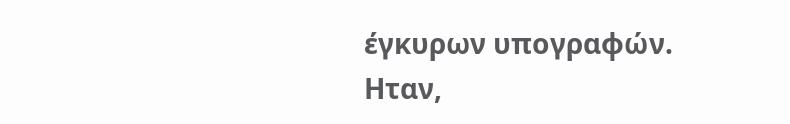έγκυρων υπογραφών. Ηταν,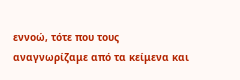εννοώ, τότε που τους αναγνωρίζαμε από τα κείμενα και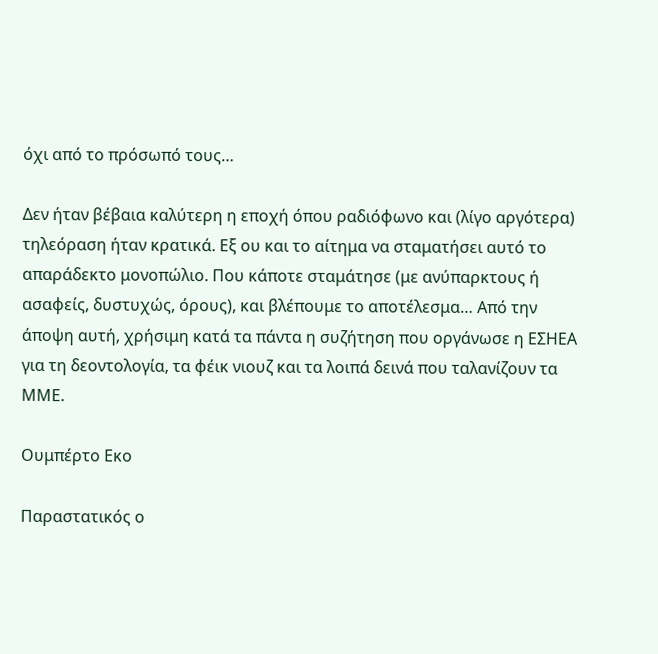όχι από το πρόσωπό τους…

Δεν ήταν βέβαια καλύτερη η εποχή όπου ραδιόφωνο και (λίγο αργότερα) τηλεόραση ήταν κρατικά. Εξ ου και το αίτημα να σταματήσει αυτό το απαράδεκτο μονοπώλιο. Που κάποτε σταμάτησε (με ανύπαρκτους ή ασαφείς, δυστυχώς, όρους), και βλέπουμε το αποτέλεσμα… Από την άποψη αυτή, χρήσιμη κατά τα πάντα η συζήτηση που οργάνωσε η ΕΣΗΕΑ για τη δεοντολογία, τα φέικ νιουζ και τα λοιπά δεινά που ταλανίζουν τα ΜΜΕ.

Ουμπέρτο Εκο

Παραστατικός ο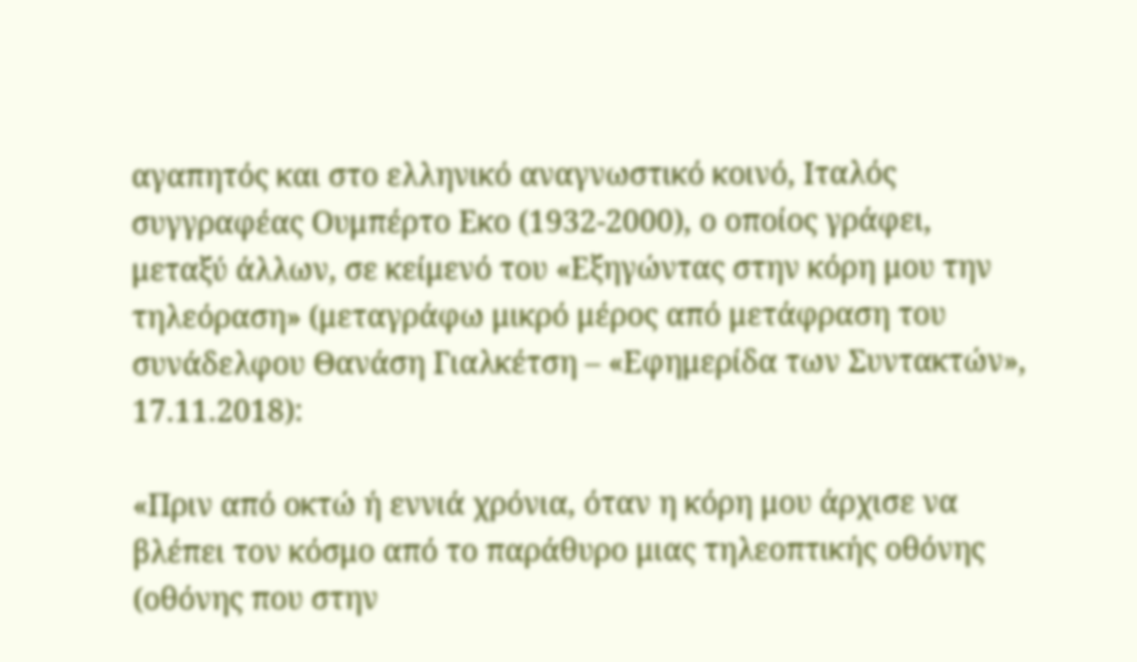αγαπητός και στο ελληνικό αναγνωστικό κοινό, Ιταλός συγγραφέας Ουμπέρτο Εκο (1932-2000), ο οποίος γράφει, μεταξύ άλλων, σε κείμενό του «Εξηγώντας στην κόρη μου την τηλεόραση» (μεταγράφω μικρό μέρος από μετάφραση του συνάδελφου Θανάση Γιαλκέτση – «Εφημερίδα των Συντακτών», 17.11.2018):

«Πριν από οκτώ ή εννιά χρόνια, όταν η κόρη μου άρχισε να βλέπει τον κόσμο από το παράθυρο μιας τηλεοπτικής οθόνης (οθόνης που στην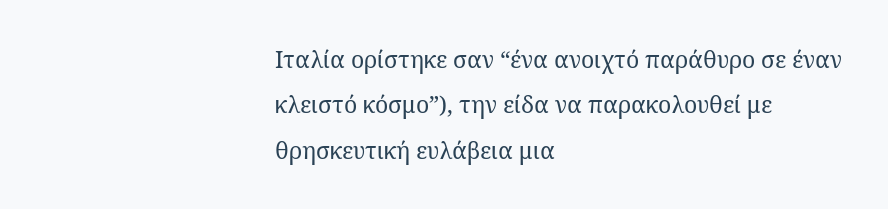Ιταλία ορίστηκε σαν “ένα ανοιχτό παράθυρο σε έναν κλειστό κόσμο”), την είδα να παρακολουθεί με θρησκευτική ευλάβεια μια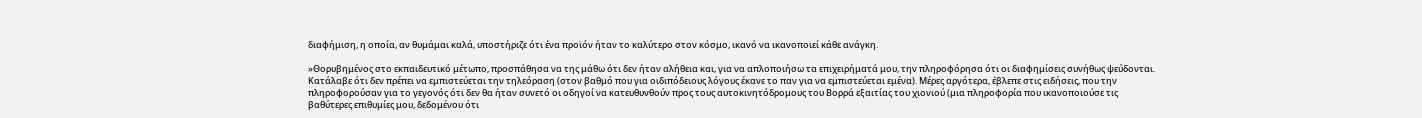διαφήμιση, η οποία, αν θυμάμαι καλά, υποστήριζε ότι ένα προϊόν ήταν το καλύτερο στον κόσμο, ικανό να ικανοποιεί κάθε ανάγκη.

»Θορυβημένος στο εκπαιδευτικό μέτωπο, προσπάθησα να της μάθω ότι δεν ήταν αλήθεια και, για να απλοποιήσω τα επιχειρήματά μου, την πληροφόρησα ότι οι διαφημίσεις συνήθως ψεύδονται. Κατάλαβε ότι δεν πρέπει να εμπιστεύεται την τηλεόραση (στον βαθμό που για οιδιπόδειους λόγους έκανε το παν για να εμπιστεύεται εμένα). Μέρες αργότερα, έβλεπε στις ειδήσεις, που την πληροφορούσαν για το γεγονός ότι δεν θα ήταν συνετό οι οδηγοί να κατευθυνθούν προς τους αυτοκινητόδρομους του Βορρά εξαιτίας του χιονιού (μια πληροφορία που ικανοποιούσε τις βαθύτερες επιθυμίες μου, δεδομένου ότι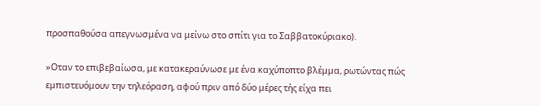προσπαθούσα απεγνωσμένα να μείνω στο σπίτι για το Σαββατοκύριακο).

»Οταν το επιβεβαίωσα, με κατακεραύνωσε με ένα καχύποπτο βλέμμα, ρωτώντας πώς εμπιστευόμουν την τηλεόραση, αφού πριν από δύο μέρες τής είχα πει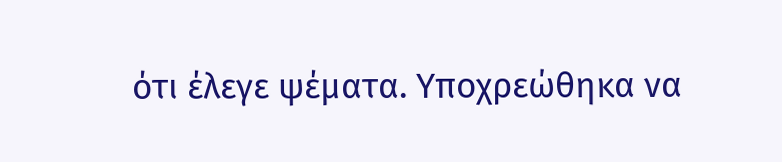ότι έλεγε ψέματα. Υποχρεώθηκα να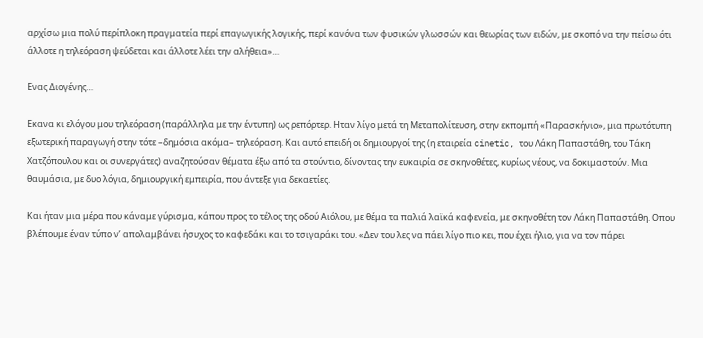αρχίσω μια πολύ περίπλοκη πραγματεία περί επαγωγικής λογικής, περί κανόνα των φυσικών γλωσσών και θεωρίας των ειδών, με σκοπό να την πείσω ότι άλλοτε η τηλεόραση ψεύδεται και άλλοτε λέει την αλήθεια»…

Ενας Διογένης…

Εκανα κι ελόγου μου τηλεόραση (παράλληλα με την έντυπη) ως ρεπόρτερ. Ηταν λίγο μετά τη Μεταπολίτευση, στην εκπομπή «Παρασκήνιο», μια πρωτότυπη εξωτερική παραγωγή στην τότε –δημόσια ακόμα– τηλεόραση. Και αυτό επειδή οι δημιουργοί της (η εταιρεία cinetic, του Λάκη Παπαστάθη, του Τάκη Χατζόπουλου και οι συνεργάτες) αναζητούσαν θέματα έξω από τα στούντιο, δίνοντας την ευκαιρία σε σκηνοθέτες, κυρίως νέους, να δοκιμαστούν. Μια θαυμάσια, με δυο λόγια, δημιουργική εμπειρία, που άντεξε για δεκαετίες.

Και ήταν μια μέρα που κάναμε γύρισμα, κάπου προς το τέλος της οδού Αιόλου, με θέμα τα παλιά λαϊκά καφενεία, με σκηνοθέτη τον Λάκη Παπαστάθη. Οπου βλέπουμε έναν τύπο ν’ απολαμβάνει ήσυχος το καφεδάκι και το τσιγαράκι του. «Δεν του λες να πάει λίγο πιο κει, που έχει ήλιο, για να τον πάρει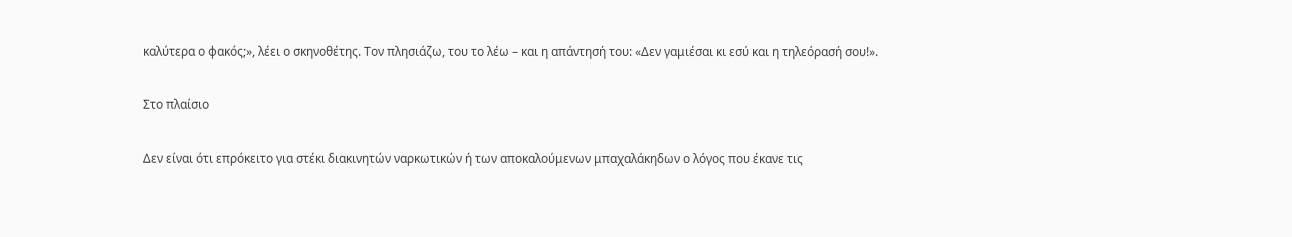καλύτερα ο φακός;», λέει ο σκηνοθέτης. Τον πλησιάζω, του το λέω – και η απάντησή του: «Δεν γαμιέσαι κι εσύ και η τηλεόρασή σου!».

Στο πλαίσιο

Δεν είναι ότι επρόκειτο για στέκι διακινητών ναρκωτικών ή των αποκαλούμενων μπαχαλάκηδων ο λόγος που έκανε τις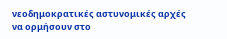νεοδημοκρατικές αστυνομικές αρχές να ορμήσουν στο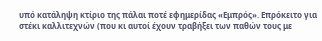υπό κατάληψη κτίριο της πάλαι ποτέ εφημερίδας «Εμπρός». Επρόκειτο για στέκι καλλιτεχνών (που κι αυτοί έχουν τραβήξει των παθών τους με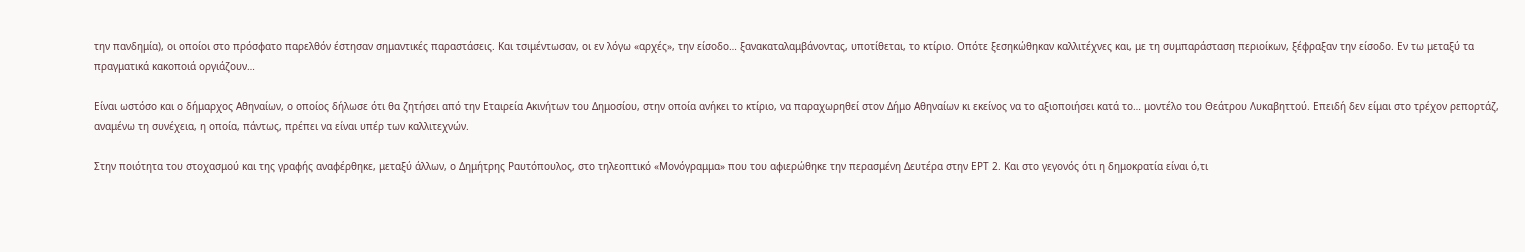την πανδημία), οι οποίοι στο πρόσφατο παρελθόν έστησαν σημαντικές παραστάσεις. Και τσιμέντωσαν, οι εν λόγω «αρχές», την είσοδο… ξανακαταλαμβάνοντας, υποτίθεται, το κτίριο. Οπότε ξεσηκώθηκαν καλλιτέχνες και, με τη συμπαράσταση περιοίκων, ξέφραξαν την είσοδο. Εν τω μεταξύ τα πραγματικά κακοποιά οργιάζουν…

Είναι ωστόσο και ο δήμαρχος Αθηναίων, ο οποίος δήλωσε ότι θα ζητήσει από την Εταιρεία Ακινήτων του Δημοσίου, στην οποία ανήκει το κτίριο, να παραχωρηθεί στον Δήμο Αθηναίων κι εκείνος να το αξιοποιήσει κατά το… μοντέλο του Θεάτρου Λυκαβηττού. Επειδή δεν είμαι στο τρέχον ρεπορτάζ, αναμένω τη συνέχεια, η οποία, πάντως, πρέπει να είναι υπέρ των καλλιτεχνών.

Στην ποιότητα του στοχασμού και της γραφής αναφέρθηκε, μεταξύ άλλων, ο Δημήτρης Ραυτόπουλος, στο τηλεοπτικό «Μονόγραμμα» που του αφιερώθηκε την περασμένη Δευτέρα στην ΕΡΤ 2. Και στο γεγονός ότι η δημοκρατία είναι ό,τι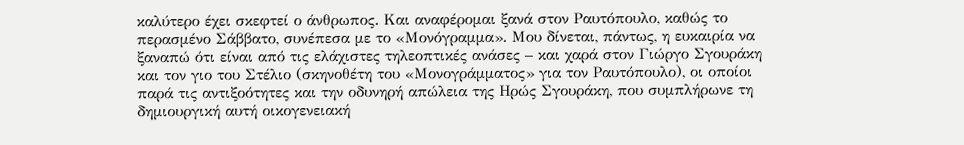καλύτερο έχει σκεφτεί ο άνθρωπος. Και αναφέρομαι ξανά στον Ραυτόπουλο, καθώς το περασμένο Σάββατο, συνέπεσα με το «Μονόγραμμα». Μου δίνεται, πάντως, η ευκαιρία να ξαναπώ ότι είναι από τις ελάχιστες τηλεοπτικές ανάσες – και χαρά στον Γιώργο Σγουράκη και τον γιο του Στέλιο (σκηνοθέτη του «Μονογράμματος» για τον Ραυτόπουλο), οι οποίοι παρά τις αντιξοότητες και την οδυνηρή απώλεια της Ηρώς Σγουράκη, που συμπλήρωνε τη δημιουργική αυτή οικογενειακή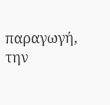παραγωγή, την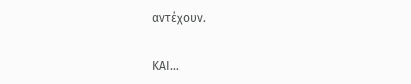αντέχουν.

ΚΑΙ…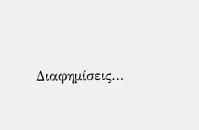Διαφημίσεις…